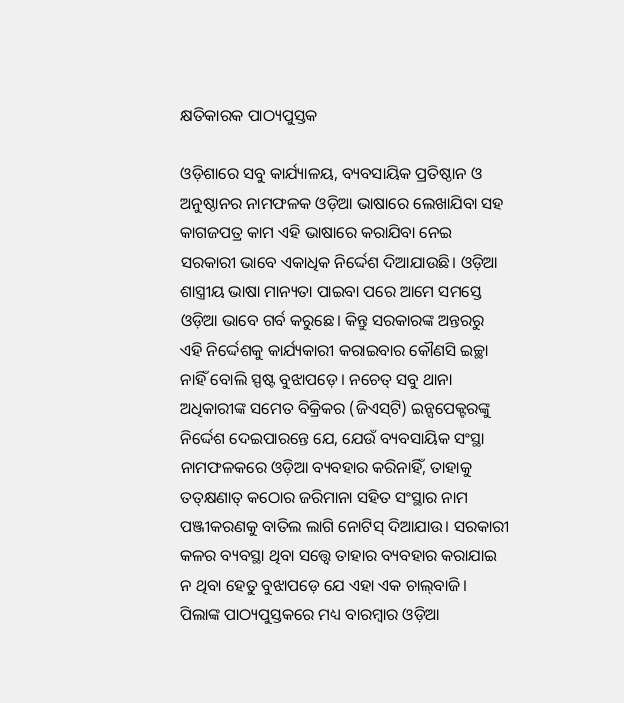କ୍ଷତିକାରକ ପାଠ୍ୟପୁସ୍ତକ

ଓଡ଼ିଶାରେ ସବୁ କାର୍ଯ୍ୟାଳୟ, ବ୍ୟବସାୟିକ ପ୍ରତିଷ୍ଠାନ ଓ ଅନୁଷ୍ଠାନର ନାମଫଳକ ଓଡ଼ିଆ ଭାଷାରେ ଲେଖାଯିବା ସହ କାଗଜପତ୍ର କାମ ଏହି ଭାଷାରେ କରାଯିବା ନେଇ ସରକାରୀ ଭାବେ ଏକାଧିକ ନିର୍ଦ୍ଦେଶ ଦିଆଯାଉଛି। ଓଡ଼ିଆ ଶାସ୍ତ୍ରୀୟ ଭାଷା ମାନ୍ୟତା ପାଇବା ପରେ ଆମେ ସମସ୍ତେ ଓଡ଼ିଆ ଭାବେ ଗର୍ବ କରୁଛେ। କିନ୍ତୁ ସରକାରଙ୍କ ଅନ୍ତରରୁ ଏହି ନିର୍ଦ୍ଦେଶକୁ କାର୍ଯ୍ୟକାରୀ କରାଇବାର କୌଣସି ଇଚ୍ଛା ନାହିଁ ବୋଲି ସ୍ପଷ୍ଟ ବୁଝାପଡ଼େ। ନଚେତ୍‌ ସବୁ ଥାନା ଅଧିକାରୀଙ୍କ ସମେତ ବିକ୍ରିକର (ଜିଏସ୍‌ଟି) ଇନ୍ସପେକ୍ଟରଙ୍କୁ ନିର୍ଦ୍ଦେଶ ଦେଇପାରନ୍ତେ ଯେ, ଯେଉଁ ବ୍ୟବସାୟିକ ସଂସ୍ଥା ନାମଫଳକରେ ଓଡ଼ିଆ ବ୍ୟବହାର କରିନାହିଁ, ତାହାକୁ ତତ୍‌କ୍ଷଣାତ୍‌ କଠୋର ଜରିମାନା ସହିତ ସଂସ୍ଥାର ନାମ ପଞ୍ଜୀକରଣକୁ ବାତିଲ ଲାଗି ନୋଟିସ୍‌ ଦିଆଯାଉ। ସରକାରୀ କଳର ବ୍ୟବସ୍ଥା ଥିବା ସତ୍ତ୍ୱେ ତାହାର ବ୍ୟବହାର କରାଯାଇ ନ ଥିବା ହେତୁ ବୁଝାପଡ଼େ ଯେ ଏହା ଏକ ଚାଲ୍‌ବାଜି।
ପିଲାଙ୍କ ପାଠ୍ୟପୁସ୍ତକରେ ମଧ୍ୟ ବାରମ୍ବାର ଓଡ଼ିଆ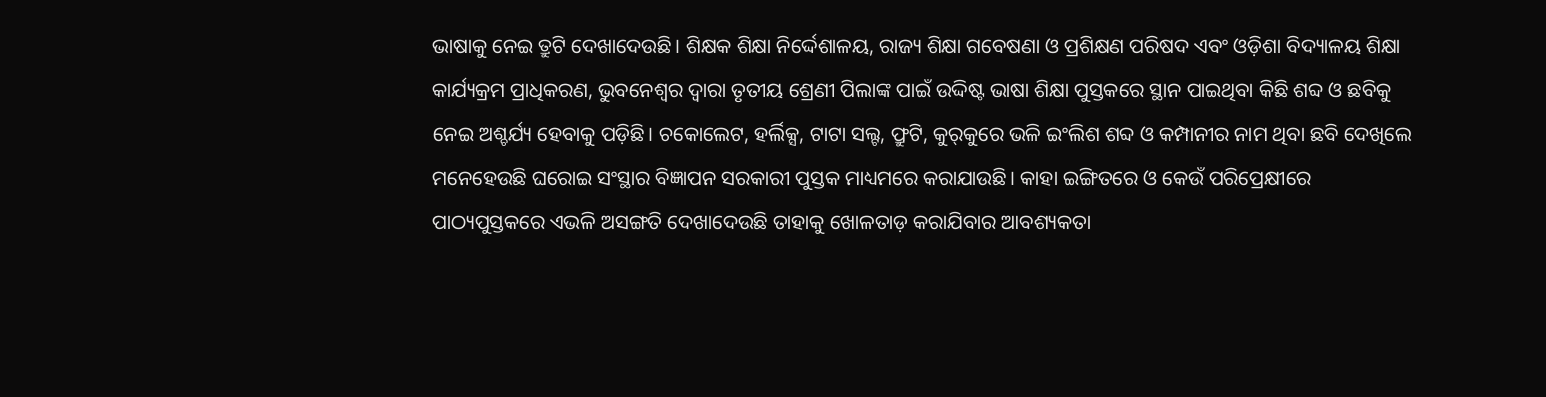ଭାଷାକୁ ନେଇ ତ୍ରୁଟି ଦେଖାଦେଉଛି। ଶିକ୍ଷକ ଶିକ୍ଷା ନିର୍ଦ୍ଦେଶାଳୟ, ରାଜ୍ୟ ଶିକ୍ଷା ଗବେଷଣା ଓ ପ୍ରଶିକ୍ଷଣ ପରିଷଦ ଏବଂ ଓଡ଼ିଶା ବିଦ୍ୟାଳୟ ଶିକ୍ଷା କାର୍ଯ୍ୟକ୍ରମ ପ୍ରାଧିକରଣ, ଭୁବନେଶ୍ୱର ଦ୍ୱାରା ତୃତୀୟ ଶ୍ରେଣୀ ପିଲାଙ୍କ ପାଇଁ ଉଦ୍ଦିଷ୍ଟ ଭାଷା ଶିକ୍ଷା ପୁସ୍ତକରେ ସ୍ଥାନ ପାଇଥିବା କିଛି ଶବ୍ଦ ଓ ଛବିକୁ ନେଇ ଅଶ୍ଚର୍ଯ୍ୟ ହେବାକୁ ପଡ଼ିଛି। ଚକୋଲେଟ, ହର୍ଲିକ୍ସ, ଟାଟା ସଲ୍ଟ, ଫ୍ରୁଟି, କୁର୍‌କୁରେ ଭଳି ଇଂଲିଶ ଶବ୍ଦ ଓ କମ୍ପାନୀର ନାମ ଥିବା ଛବି ଦେଖିଲେ ମନେହେଉଛି ଘରୋଇ ସଂସ୍ଥାର ବିଜ୍ଞାପନ ସରକାରୀ ପୁସ୍ତକ ମାଧ୍ୟମରେ କରାଯାଉଛି। କାହା ଇଙ୍ଗିତରେ ଓ କେଉଁ ପରିପ୍ରେକ୍ଷୀରେ ପାଠ୍ୟପୁସ୍ତକରେ ଏଭଳି ଅସଙ୍ଗତି ଦେଖାଦେଉଛି ତାହାକୁ ଖୋଳତାଡ଼ କରାଯିବାର ଆବଶ୍ୟକତା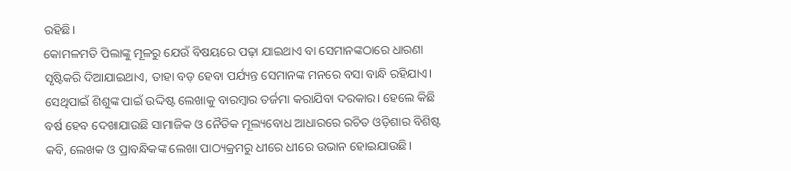ରହିଛି।
କୋମଳମତି ପିଲାଙ୍କୁ ମୂଳରୁ ଯେଉଁ ବିଷୟରେ ପଢ଼ା ଯାଇଥାଏ ବା ସେମାନଙ୍କଠାରେ ଧାରଣା ସୃଷ୍ଟିକରି ଦିଆଯାଇଥାଏ, ତାହା ବଡ଼ ହେବା ପର୍ଯ୍ୟନ୍ତ ସେମାନଙ୍କ ମନରେ ବସା ବାନ୍ଧି ରହିଯାଏ। ସେଥିପାଇଁ ଶିଶୁଙ୍କ ପାଇଁ ଉଦ୍ଦିଷ୍ଟ ଲେଖାକୁ ବାରମ୍ବାର ତର୍ଜମା କରାଯିବା ଦରକାର। ହେଲେ କିଛି ବର୍ଷ ହେବ ଦେଖାଯାଉଛି ସାମାଜିକ ଓ ନୈତିକ ମୂଲ୍ୟବୋଧ ଆଧାରରେ ରଚିତ ଓଡ଼ିଶାର ବିଶିଷ୍ଟ କବି, ଲେଖକ ଓ ପ୍ରାବନ୍ଧିକଙ୍କ ଲେଖା ପାଠ୍ୟକ୍ରମରୁ ଧୀରେ ଧୀରେ ଉଭାନ ହୋଇଯାଉଛି।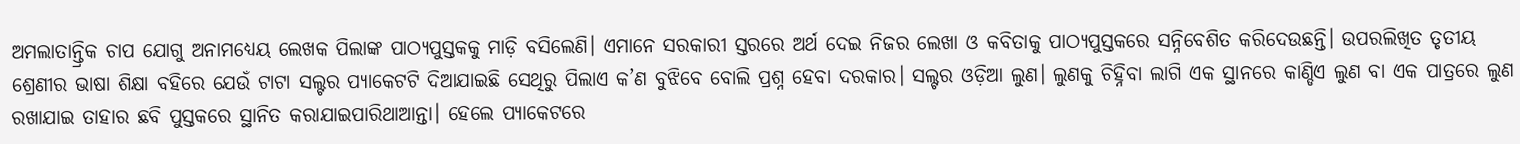ଅମଲାତାନ୍ତ୍ରିକ ଚାପ ଯୋଗୁ ଅନାମଧ୍ୟେୟ ଲେଖକ ପିଲାଙ୍କ ପାଠ୍ୟପୁସ୍ତକକୁ ମାଡ଼ି ବସିଲେଣି। ଏମାନେ ସରକାରୀ ସ୍ତରରେ ଅର୍ଥ ଦେଇ ନିଜର ଲେଖା ଓ କବିତାକୁ ପାଠ୍ୟପୁସ୍ତକରେ ସନ୍ନିବେଶିତ କରିଦେଉଛନ୍ତି। ଉପରଲିଖିତ ତୃତୀୟ ଶ୍ରେଣୀର ଭାଷା ଶିକ୍ଷା ବହିରେ ଯେଉଁ ଟାଟା ସଲ୍ଟର ପ୍ୟାକେଟଟି ଦିଆଯାଇଛି ସେଥିରୁ ପିଲାଏ କ’ଣ ବୁଝିବେ ବୋଲି ପ୍ରଶ୍ନ ହେବା ଦରକାର। ସଲ୍ଟର ଓଡ଼ିଆ ଲୁଣ। ଲୁଣକୁ ଚିହ୍ନିବା ଲାଗି ଏକ ସ୍ଥାନରେ କାଣ୍ଡିଏ ଲୁଣ ବା ଏକ ପାତ୍ରରେ ଲୁଣ ରଖାଯାଇ ତାହାର ଛବି ପୁସ୍ତକରେ ସ୍ଥାନିତ କରାଯାଇପାରିଥାଆନ୍ତା। ହେଲେ ପ୍ୟାକେଟରେ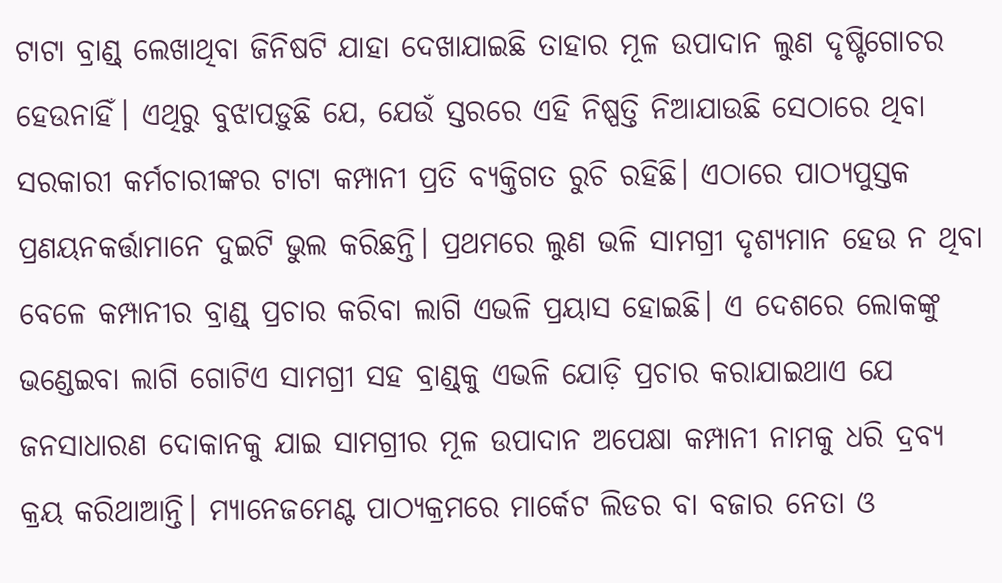ଟାଟା ବ୍ରାଣ୍ଡ୍‌ ଲେଖାଥିବା ଜିନିଷଟି ଯାହା ଦେଖାଯାଇଛି ତାହାର ମୂଳ ଉପାଦାନ ଲୁଣ ଦୃଷ୍ଟିଗୋଚର ହେଉନାହିଁ। ଏଥିରୁ ବୁଝାପଡ଼ୁଛି ଯେ, ଯେଉଁ ସ୍ତରରେ ଏହି ନିଷ୍ପତ୍ତି ନିଆଯାଉଛି ସେଠାରେ ଥିବା ସରକାରୀ କର୍ମଚାରୀଙ୍କର ଟାଟା କମ୍ପାନୀ ପ୍ରତି ବ୍ୟକ୍ତିଗତ ରୁଚି ରହିଛି। ଏଠାରେ ପାଠ୍ୟପୁସ୍ତକ ପ୍ରଣୟନକର୍ତ୍ତାମାନେ ଦୁଇଟି ଭୁଲ କରିଛନ୍ତି। ପ୍ରଥମରେ ଲୁଣ ଭଳି ସାମଗ୍ରୀ ଦୃଶ୍ୟମାନ ହେଉ ନ ଥିବା ବେଳେ କମ୍ପାନୀର ବ୍ରାଣ୍ଡ୍‌ ପ୍ରଚାର କରିବା ଲାଗି ଏଭଳି ପ୍ରୟାସ ହୋଇଛି। ଏ ଦେଶରେ ଲୋକଙ୍କୁ ଭଣ୍ଡେଇବା ଲାଗି ଗୋଟିଏ ସାମଗ୍ରୀ ସହ ବ୍ରାଣ୍ଡ୍‌କୁ ଏଭଳି ଯୋଡ଼ି ପ୍ରଚାର କରାଯାଇଥାଏ ଯେ ଜନସାଧାରଣ ଦୋକାନକୁ ଯାଇ ସାମଗ୍ରୀର ମୂଳ ଉପାଦାନ ଅପେକ୍ଷା କମ୍ପାନୀ ନାମକୁ ଧରି ଦ୍ରବ୍ୟ କ୍ରୟ କରିଥାଆନ୍ତି। ମ୍ୟାନେଜମେଣ୍ଟ ପାଠ୍ୟକ୍ରମରେ ମାର୍କେଟ ଲିଡର ବା ବଜାର ନେତା ଓ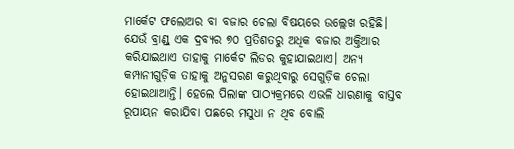ମାର୍କେଟ ଫଲୋଅର ବା ବଜାର ଚେଲା ବିଷୟରେ ଉଲ୍ଲେଖ ରହିଛି। ଯେଉଁ ବ୍ରାଣ୍ଡ୍‌ ଏକ ଦ୍ରବ୍ୟର ୭୦ ପ୍ରତିଶତରୁ ଅଧିକ ବଜାର ଅକ୍ତିଆର କରିଯାଇଥାଏ ତାହାକୁ ମାର୍କେଟ ଲିଡର କୁହାଯାଇଥାଏ। ଅନ୍ୟ କମ୍ପାନୀଗୁଡ଼ିକ ତାହାକୁ ଅନୁସରଣ କରୁଥିବାରୁ ସେଗୁଡ଼ିକ ଚେଲା ହୋଇଥାଆନ୍ତି। ହେଲେ ପିଲାଙ୍କ ପାଠ୍ୟକ୍ରମରେ ଏଭଳି ଧାରଣାକୁ ବାସ୍ତବ ରୂପାୟନ କରାଯିବା ପଛରେ ମସୁଧା ନ ଥିବ ବୋଲି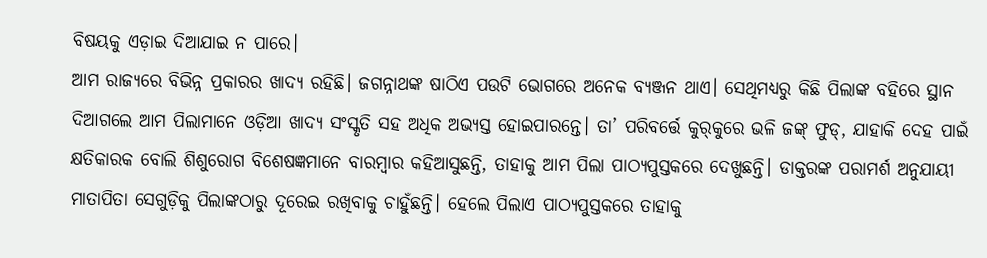ବିଷୟକୁ ଏଡ଼ାଇ ଦିଆଯାଇ ନ ପାରେ।
ଆମ ରାଜ୍ୟରେ ବିଭିନ୍ନ ପ୍ରକାରର ଖାଦ୍ୟ ରହିଛି। ଜଗନ୍ନାଥଙ୍କ ଷାଠିଏ ପଉଟି ଭୋଗରେ ଅନେକ ବ୍ୟଞ୍ଜନ ଥାଏ। ସେଥିମଧ୍ୟରୁ କିଛି ପିଲାଙ୍କ ବହିରେ ସ୍ଥାନ ଦିଆଗଲେ ଆମ ପିଲାମାନେ ଓଡ଼ିଆ ଖାଦ୍ୟ ସଂସ୍କୃତି ସହ ଅଧିକ ଅଭ୍ୟସ୍ତ ହୋଇପାରନ୍ତେ। ତା’ ପରିବର୍ତ୍ତେ କୁର୍‌କୁରେ ଭଳି ଜଙ୍କ୍‌ ଫୁଡ୍‌, ଯାହାକି ଦେହ ପାଇଁ କ୍ଷତିକାରକ ବୋଲି ଶିଶୁରୋଗ ବିଶେଷଜ୍ଞମାନେ ବାରମ୍ବାର କହିଆସୁଛନ୍ତି, ତାହାକୁ ଆମ ପିଲା ପାଠ୍ୟପୁସ୍ତକରେ ଦେଖୁଛନ୍ତି। ଡାକ୍ତରଙ୍କ ପରାମର୍ଶ ଅନୁଯାୟୀ ମାତାପିତା ସେଗୁଡ଼ିକୁ ପିଲାଙ୍କଠାରୁ ଦୂରେଇ ରଖିବାକୁ ଚାହୁଁଛନ୍ତି। ହେଲେ ପିଲାଏ ପାଠ୍ୟପୁସ୍ତକରେ ତାହାକୁ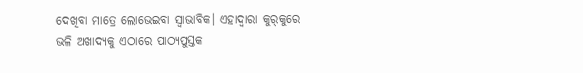ଦେଖିବା ମାତ୍ରେ ଲୋଭେଇବା ସ୍ବାଭାବିକ। ଏହାଦ୍ୱାରା କୁର୍‌କୁରେ ଭଳି ଅଖାଦ୍ୟକୁ ଏଠାରେ ପାଠ୍ୟପୁସ୍ତକ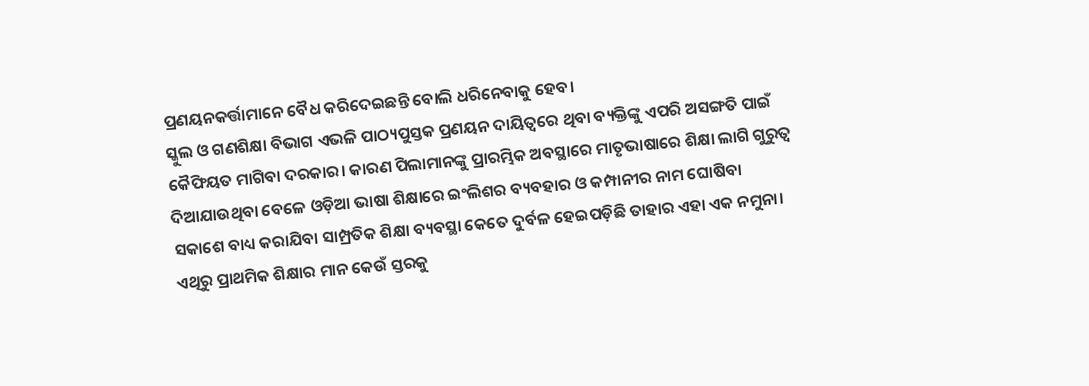ପ୍ରଣୟନକର୍ତ୍ତାମାନେ ବୈଧ କରିଦେଇଛନ୍ତି ବୋଲି ଧରିନେବାକୁ ହେବ।
ସ୍କୁଲ ଓ ଗଣଶିକ୍ଷା ବିଭାଗ ଏଭଳି ପାଠ୍ୟପୁସ୍ତକ ପ୍ରଣୟନ ଦାୟିତ୍ୱରେ ଥିବା ବ୍ୟକ୍ତିଙ୍କୁ ଏପରି ଅସଙ୍ଗତି ପାଇଁ କୈଫିୟତ ମାଗିବା ଦରକାର। କାରଣ ପିଲାମାନଙ୍କୁ ପ୍ରାରମ୍ଭିକ ଅବସ୍ଥାରେ ମାତୃଭାଷାରେ ଶିକ୍ଷା ଲାଗି ଗୁରୁତ୍ୱ ଦିଆଯାଉଥିବା ବେଳେ ଓଡ଼ିଆ ଭାଷା ଶିକ୍ଷାରେ ଇଂଲିଶର ବ୍ୟବହାର ଓ କମ୍ପାନୀର ନାମ ଘୋଷିବା ସକାଶେ ବାଧ୍ୟ କରାଯିବା ସାମ୍ପ୍ରତିକ ଶିକ୍ଷା ବ୍ୟବସ୍ଥା କେତେ ଦୁର୍ବଳ ହେଇପଡ଼ିଛି ତାହାର ଏହା ଏକ ନମୁନା। ଏଥିରୁ ପ୍ରାଥମିକ ଶିକ୍ଷାର ମାନ କେଉଁ ସ୍ତରକୁ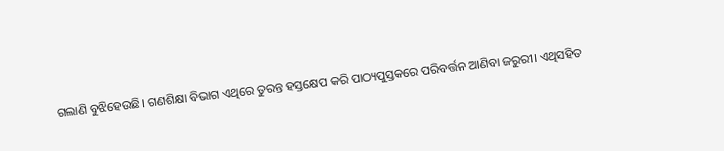ଗଲାଣି ବୁଝିହେଉଛି। ଗଣଶିକ୍ଷା ବିଭାଗ ଏଥିରେ ତୁରନ୍ତ ହସ୍ତକ୍ଷେପ କରି ପାଠ୍ୟପୁସ୍ତକରେ ପରିବର୍ତ୍ତନ ଆଣିବା ଜରୁରୀ। ଏଥିସହିତ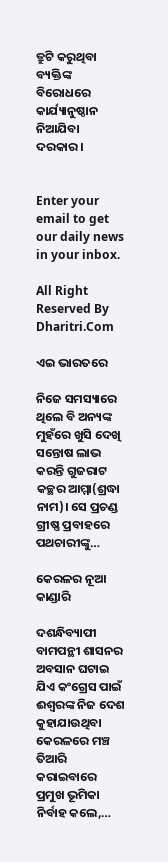ତ୍ରୁଟି କରୁଥିବା ବ୍ୟକ୍ତିଙ୍କ ବିରୋଧରେ କାର୍ଯ୍ୟାନୁଷ୍ଠାନ ନିଆଯିବା ଦରକାର।


Enter your email to get our daily news in your inbox.

All Right Reserved By Dharitri.Com

ଏଇ ଭାରତରେ

ନିଜେ ସମସ୍ୟାରେ ଥିଲେ ବି ଅନ୍ୟଙ୍କ ମୁହଁରେ ଖୁସି ଦେଖି ସନ୍ତୋଷ ଲାଭ କରନ୍ତି ଗୁଜରାଟ କଚ୍ଛର ଆମ୍ମା(ଶ୍ରଦ୍ଧା ନାମ)। ସେ ପ୍ରଚଣ୍ଡ ଗ୍ରୀଷ୍ଣ ପ୍ରବାହରେ ପଥଚାରୀଙ୍କୁ…

କେରଳର ନୂଆ କାଣ୍ଡାରି

ଦଶନ୍ଧିବ୍ୟାପୀ ବାମପନ୍ଥୀ ଶାସନର ଅବସାନ ଘଟାଇ ଯିଏ କଂଗ୍ରେସ ପାଇଁ ଈଶ୍ୱରଙ୍କ ନିଜ ଦେଶ କୁହାଯାଉଥିବା କେରଳରେ ମଞ୍ଚ ତିଆରି କରାଇବାରେ ପ୍ରମୁଖ ଭୂମିକା ନିର୍ବାହ କଲେ,…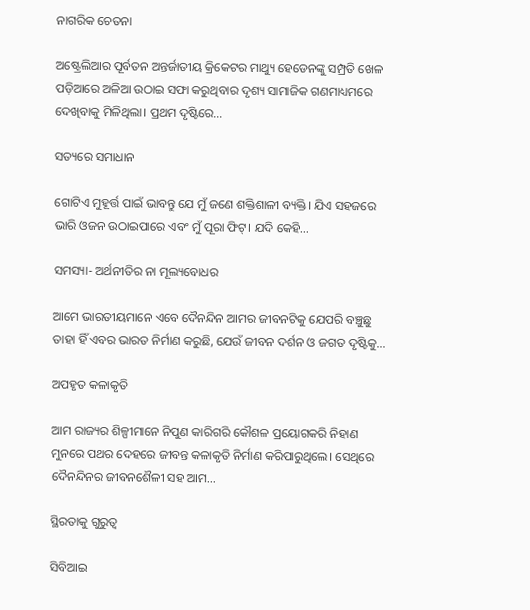ନାଗରିକ ଚେତନା

ଅଷ୍ଟ୍ରେଲିଆର ପୂର୍ବତନ ଅନ୍ତର୍ଜାତୀୟ କ୍ରିକେଟର ମାଥ୍ୟୁ ହେଡେନଙ୍କୁ ସମ୍ପ୍ରତି ଖେଳ ପଡ଼ିଆରେ ଅଳିଆ ଉଠାଇ ସଫା କରୁଥିବାର ଦୃଶ୍ୟ ସାମାଜିକ ଗଣମାଧ୍ୟମରେ ଦେଖିବାକୁ ମିଳିଥିଲା। ପ୍ରଥମ ଦୃଷ୍ଟିରେ…

ସତ୍ୟରେ ସମାଧାନ

ଗୋଟିଏ ମୁହୂର୍ତ୍ତ ପାଇଁ ଭାବନ୍ତୁ ଯେ ମୁଁ ଜଣେ ଶକ୍ତିଶାଳୀ ବ୍ୟକ୍ତି। ଯିଏ ସହଜରେ ଭାରି ଓଜନ ଉଠାଇପାରେ ଏବଂ ମୁଁ ପୂରା ଫିଟ୍‌। ଯଦି କେହି…

ସମସ୍ୟା- ଅର୍ଥନୀତିର ନା ମୂଲ୍ୟବୋଧର

ଆମେ ଭାରତୀୟମାନେ ଏବେ ଦୈନନ୍ଦିନ ଆମର ଜୀବନଟିକୁ ଯେପରି ବଞ୍ଚୁଛୁ ତାହା ହିଁ ଏବର ଭାରତ ନିର୍ମାଣ କରୁଛି, ଯେଉଁ ଜୀବନ ଦର୍ଶନ ଓ ଜଗତ ଦୃଷ୍ଟିକୁ…

ଅପହୃତ କଳାକୃତି

ଆମ ରାଜ୍ୟର ଶିଳ୍ପୀମାନେ ନିପୁଣ କାରିଗରି କୌଶଳ ପ୍ରୟୋଗକରି ନିହାଣ ମୁନରେ ପଥର ଦେହରେ ଜୀବନ୍ତ କଳାକୃତି ନିର୍ମାଣ କରିପାରୁଥିଲେ। ସେଥିରେ ଦୈନନ୍ଦିନର ଜୀବନଶୈଳୀ ସହ ଆମ…

ସ୍ଥିରତାକୁ ଗୁରୁତ୍ୱ

ସିବିଆଇ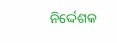ନିର୍ଦ୍ଦେଶକ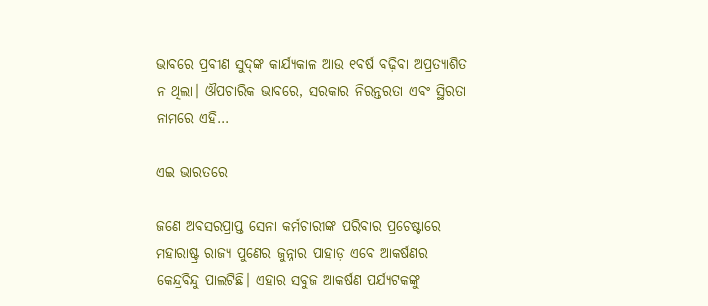ଭାବରେ ପ୍ରବୀଣ ସୁଦ୍‌ଙ୍କ କାର୍ଯ୍ୟକାଳ ଆଉ ୧ବର୍ଷ ବଢ଼ିବା ଅପ୍ରତ୍ୟାଶିତ ନ ଥିଲା। ଔପଚାରିକ ଭାବରେ, ସରକାର ନିରନ୍ତରତା ଏବଂ ସ୍ଥିରତା ନାମରେ ଏହି…

ଏଇ ଭାରତରେ

ଜଣେ ଅବସରପ୍ରାପ୍ତ ସେନା କର୍ମଚାରୀଙ୍କ ପରିବାର ପ୍ରଚେଷ୍ଟାରେ ମହାରାଷ୍ଟ୍ର ରାଜ୍ୟ ପୁଣେର ଜୁନ୍ନାର ପାହାଡ଼ ଏବେ ଆକର୍ଷଣର କେନ୍ଦ୍ରବିନ୍ଦୁ ପାଲଟିଛି। ଏହାର ସବୁଜ ଆକର୍ଷଣ ପର୍ଯ୍ୟଟକଙ୍କୁ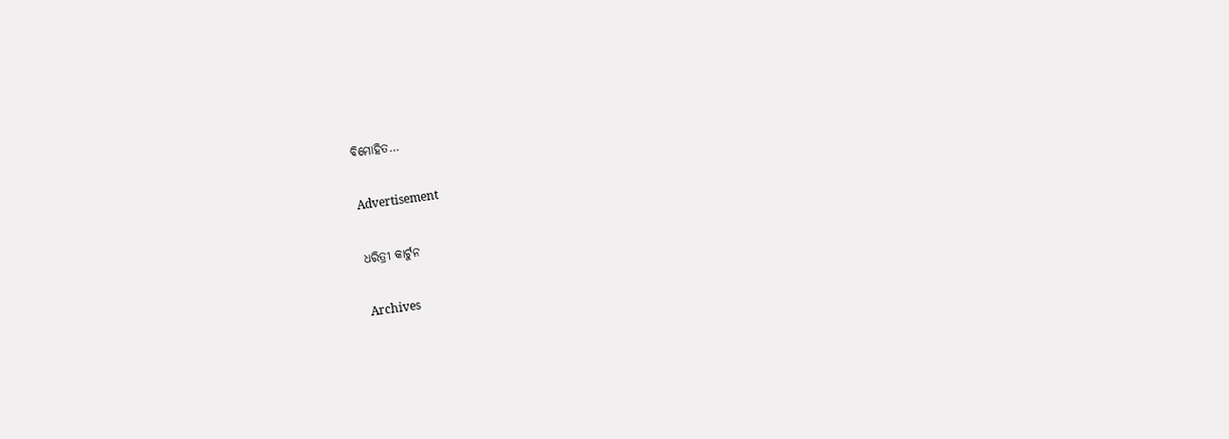ବିମୋହିତ…

Advertisement

ଧରିତ୍ରୀ କାର୍ଟୁନ

Archives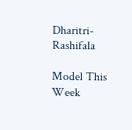Dharitri-Rashifala

Model This Week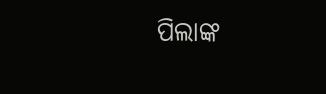ପିଲାଙ୍କ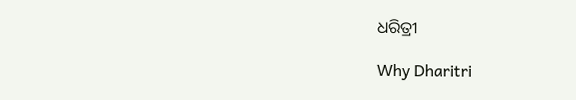ଧରିତ୍ରୀ

Why Dharitri